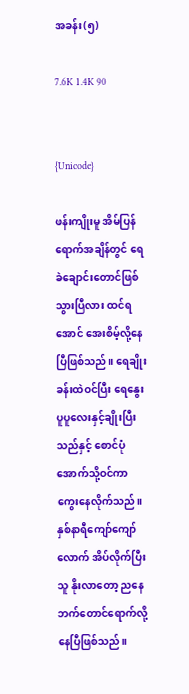အခန်း(၅)

7.6K 1.4K 90


{Unicode}

ဖန်းကျိုးမူ အိမ်ပြန်ရောက်အချိန်တွင် ရေခဲချောင်းတောင်ဖြစ်သွားပြီလား ထင်ရအောင် အေးစိမ့်လို့နေပြီဖြစ်သည်။ ရေချိုးခန်းထဲဝင်ပြီး ရေနွေးပူပူလေးနှင့်ချိုးပြီးသည်နှင့် စောင်ပုံအောက်သို့ဝင်ကာ ကွေးနေလိုက်သည်။ နှစ်နာရီကျော်ကျော်လောက် အိပ်လိုက်ပြီး သူ နိုးလာတော့ ညနေဘက်တောင်ရောက်လို့နေပြီဖြစ်သည်။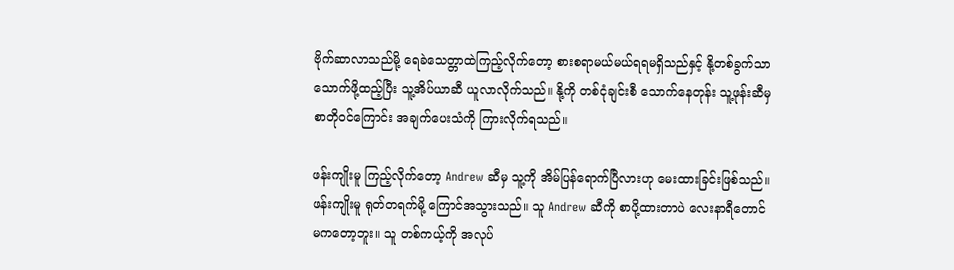ဗိုက်ဆာလာသည်မို့ ရေခဲသေတ္တာထဲကြည့်လိုက်တော့ စားစရာမယ်မယ်ရရမရှိသည်နှင့် နို့တစ်ခွက်သာ သောက်ဖို့ထည့်ပြီး သူ့အိပ်ယာဆီ ယူလာလိုက်သည်။ နို့ကို တစ်ငုံချင်းစီ သောက်နေတုန်း သူ့ဖုန်းဆီမှ စာတိုဝင်ကြောင်း အချက်ပေးသံကို ကြားလိုက်ရသည်။

ဖန်းကျိုးမူ ကြည့်လိုက်တော့ Andrew ဆီမှ သူ့ကို အိမ်ပြန်ရောက်ပြီလားဟု မေးထားခြင်းဖြစ်သည်။ ဖန်းကျိုးမူ ရုတ်တရက်မို့ ကြောင်အသွားသည်။ သူ Andrew ဆီကို စာပို့ထားတာပဲ လေးနာရီတောင် မကတော့ဘူး။ သူ တစ်ကယ့်ကို အလုပ်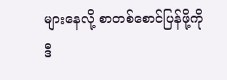များနေလို့ စာတစ်စောင်ပြန်ဖို့ကို ဒီ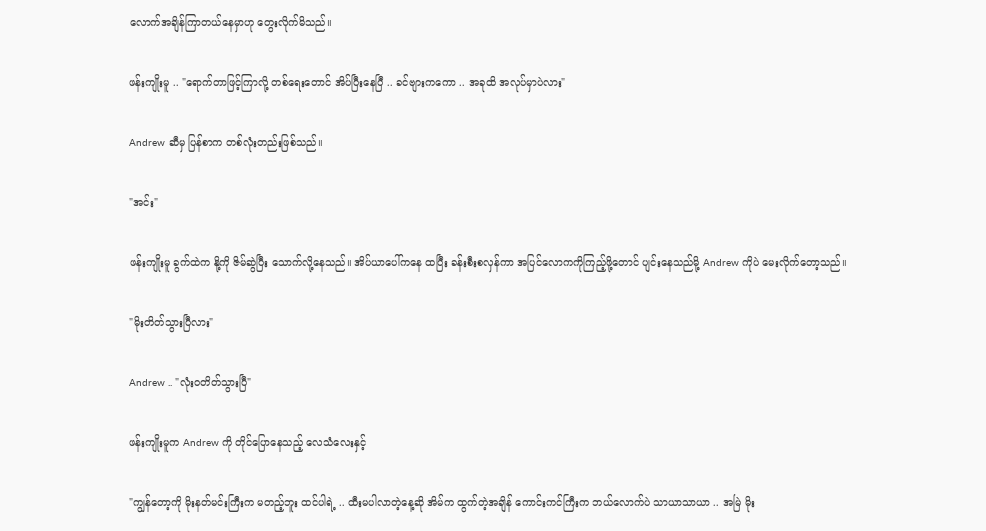လောက်အချိန်ကြာတယ်နေမှာဟု တွေးလိုက်မိသည်။

ဖန်းကျိုးမူ .. "ရောက်တာဖြင့်ကြာလို့ တစ်ရေးတောင် အိပ်ပြီးနေပြီ .. ခင်ဗျားကကော .. အခုထိ အလုပ်မှာပဲလား"

Andrew ဆီမှ ပြန်စာက တစ်လုံးတည်းဖြစ်သည်။

"အင်း"

ဖန်းကျိုးမူ ခွက်ထဲက နို့ကို ဇိမ်ဆွဲပြီး သောက်လို့နေသည်။ အိပ်ယာပေါ်ကနေ ထပြီး ခန်းစီးစလှန်ကာ အပြင်လောကကိုကြည့်ဖို့တောင် ပျင်းနေသည်မို့ Andrew ကိုပဲ မေးလိုက်တော့သည်။

"မိုးတိတ်သွားပြီလား"

Andrew .. "လုံးဝတိတ်သွားပြီ"

ဖန်းကျိုးမူက Andrew ကို တိုင်ပြောနေသည့် လေသံလေးနှင့်

"ကျွန်တော့ကို မိုးနတ်မင်းကြီးက မတည့်ဘူး ထင်ပါရဲ့ .. ထီးမပါလာတဲ့နေ့ဆို အိမ်က ထွက်တဲ့အချိန် ကောင်းကင်ကြီးက ဘယ်လောက်ပဲ သာယာသာယာ .. အမြဲ မိုး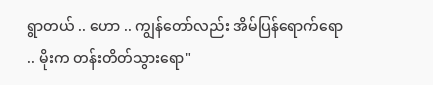ရွာတယ် .. ဟော .. ကျွန်တော်လည်း အိမ်ပြန်ရောက်ရော .. မိုးက တန်းတိတ်သွားရော"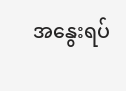အနွေးရပ်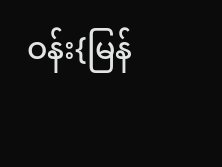ဝန်း{မြန်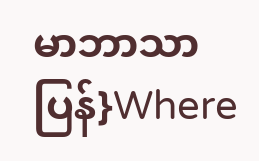မာဘာသာပြန်}Where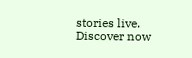stories live. Discover now